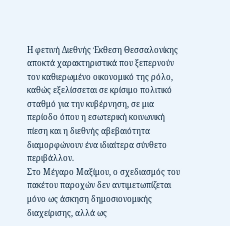Η φετινή Διεθνής Έκθεση Θεσσαλονίκης αποκτά χαρακτηριστικά που ξεπερνούν τον καθιερωμένο οικονομικό της ρόλο, καθώς εξελίσσεται σε κρίσιμο πολιτικό σταθμό για την κυβέρνηση, σε μια περίοδο όπου η εσωτερική κοινωνική πίεση και η διεθνής αβεβαιότητα διαμορφώνουν ένα ιδιαίτερα σύνθετο περιβάλλον.
Στο Μέγαρο Μαξίμου, ο σχεδιασμός του πακέτου παροχών δεν αντιμετωπίζεται μόνο ως άσκηση δημοσιονομικής διαχείρισης, αλλά ως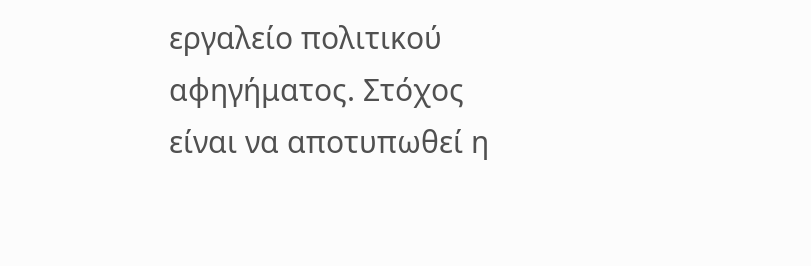εργαλείο πολιτικού αφηγήματος. Στόχος είναι να αποτυπωθεί η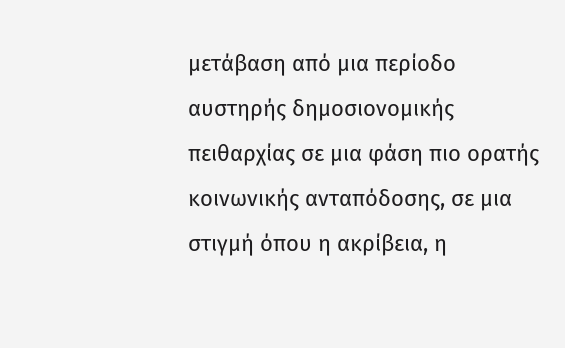μετάβαση από μια περίοδο αυστηρής δημοσιονομικής πειθαρχίας σε μια φάση πιο ορατής κοινωνικής ανταπόδοσης, σε μια στιγμή όπου η ακρίβεια, η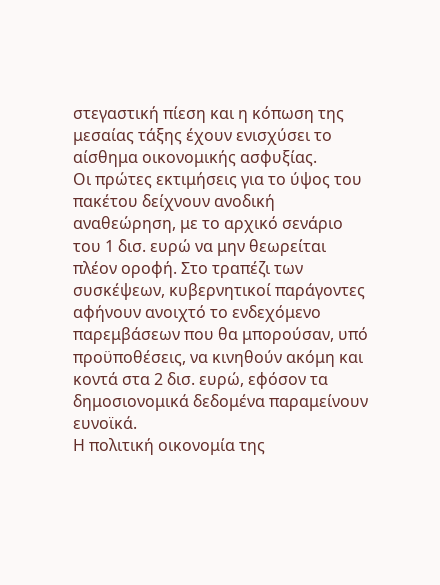στεγαστική πίεση και η κόπωση της μεσαίας τάξης έχουν ενισχύσει το αίσθημα οικονομικής ασφυξίας.
Οι πρώτες εκτιμήσεις για το ύψος του πακέτου δείχνουν ανοδική αναθεώρηση, με το αρχικό σενάριο του 1 δισ. ευρώ να μην θεωρείται πλέον οροφή. Στο τραπέζι των συσκέψεων, κυβερνητικοί παράγοντες αφήνουν ανοιχτό το ενδεχόμενο παρεμβάσεων που θα μπορούσαν, υπό προϋποθέσεις, να κινηθούν ακόμη και κοντά στα 2 δισ. ευρώ, εφόσον τα δημοσιονομικά δεδομένα παραμείνουν ευνοϊκά.
Η πολιτική οικονομία της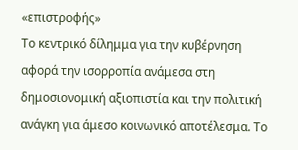«επιστροφής»
Το κεντρικό δίλημμα για την κυβέρνηση αφορά την ισορροπία ανάμεσα στη δημοσιονομική αξιοπιστία και την πολιτική ανάγκη για άμεσο κοινωνικό αποτέλεσμα. Το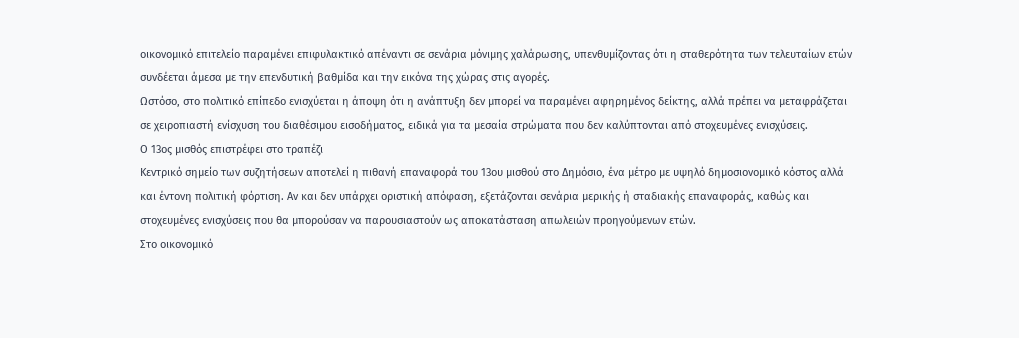οικονομικό επιτελείο παραμένει επιφυλακτικό απέναντι σε σενάρια μόνιμης χαλάρωσης, υπενθυμίζοντας ότι η σταθερότητα των τελευταίων ετών συνδέεται άμεσα με την επενδυτική βαθμίδα και την εικόνα της χώρας στις αγορές.
Ωστόσο, στο πολιτικό επίπεδο ενισχύεται η άποψη ότι η ανάπτυξη δεν μπορεί να παραμένει αφηρημένος δείκτης, αλλά πρέπει να μεταφράζεται σε χειροπιαστή ενίσχυση του διαθέσιμου εισοδήματος, ειδικά για τα μεσαία στρώματα που δεν καλύπτονται από στοχευμένες ενισχύσεις.
Ο 13ος μισθός επιστρέφει στο τραπέζι
Κεντρικό σημείο των συζητήσεων αποτελεί η πιθανή επαναφορά του 13ου μισθού στο Δημόσιο, ένα μέτρο με υψηλό δημοσιονομικό κόστος αλλά και έντονη πολιτική φόρτιση. Αν και δεν υπάρχει οριστική απόφαση, εξετάζονται σενάρια μερικής ή σταδιακής επαναφοράς, καθώς και στοχευμένες ενισχύσεις που θα μπορούσαν να παρουσιαστούν ως αποκατάσταση απωλειών προηγούμενων ετών.
Στο οικονομικό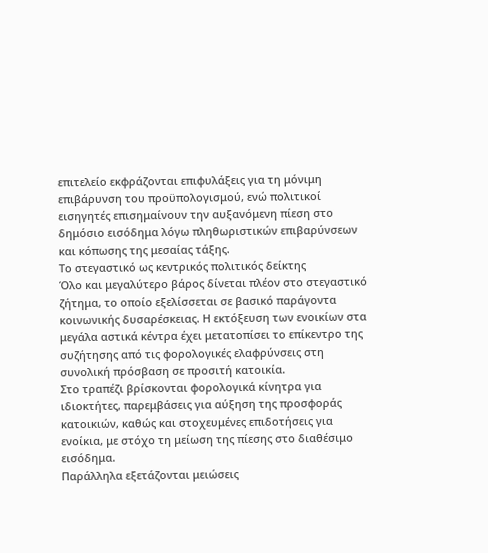επιτελείο εκφράζονται επιφυλάξεις για τη μόνιμη επιβάρυνση του προϋπολογισμού, ενώ πολιτικοί εισηγητές επισημαίνουν την αυξανόμενη πίεση στο δημόσιο εισόδημα λόγω πληθωριστικών επιβαρύνσεων και κόπωσης της μεσαίας τάξης.
Το στεγαστικό ως κεντρικός πολιτικός δείκτης
Όλο και μεγαλύτερο βάρος δίνεται πλέον στο στεγαστικό ζήτημα, το οποίο εξελίσσεται σε βασικό παράγοντα κοινωνικής δυσαρέσκειας. Η εκτόξευση των ενοικίων στα μεγάλα αστικά κέντρα έχει μετατοπίσει το επίκεντρο της συζήτησης από τις φορολογικές ελαφρύνσεις στη συνολική πρόσβαση σε προσιτή κατοικία.
Στο τραπέζι βρίσκονται φορολογικά κίνητρα για ιδιοκτήτες, παρεμβάσεις για αύξηση της προσφοράς κατοικιών, καθώς και στοχευμένες επιδοτήσεις για ενοίκια, με στόχο τη μείωση της πίεσης στο διαθέσιμο εισόδημα.
Παράλληλα εξετάζονται μειώσεις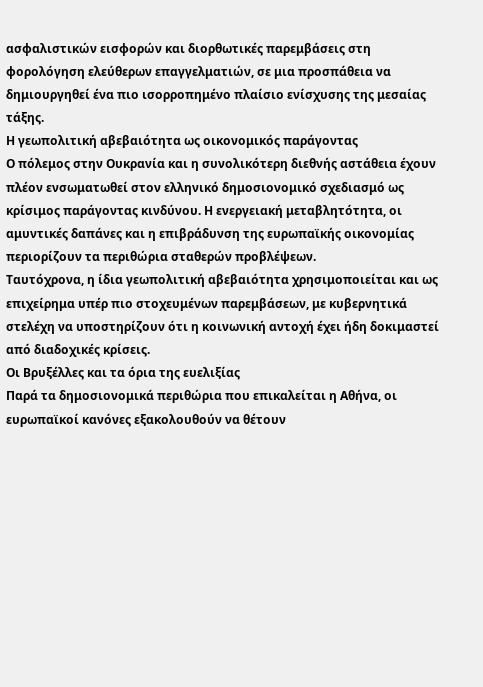ασφαλιστικών εισφορών και διορθωτικές παρεμβάσεις στη φορολόγηση ελεύθερων επαγγελματιών, σε μια προσπάθεια να δημιουργηθεί ένα πιο ισορροπημένο πλαίσιο ενίσχυσης της μεσαίας τάξης.
Η γεωπολιτική αβεβαιότητα ως οικονομικός παράγοντας
Ο πόλεμος στην Ουκρανία και η συνολικότερη διεθνής αστάθεια έχουν πλέον ενσωματωθεί στον ελληνικό δημοσιονομικό σχεδιασμό ως κρίσιμος παράγοντας κινδύνου. Η ενεργειακή μεταβλητότητα, οι αμυντικές δαπάνες και η επιβράδυνση της ευρωπαϊκής οικονομίας περιορίζουν τα περιθώρια σταθερών προβλέψεων.
Ταυτόχρονα, η ίδια γεωπολιτική αβεβαιότητα χρησιμοποιείται και ως επιχείρημα υπέρ πιο στοχευμένων παρεμβάσεων, με κυβερνητικά στελέχη να υποστηρίζουν ότι η κοινωνική αντοχή έχει ήδη δοκιμαστεί από διαδοχικές κρίσεις.
Οι Βρυξέλλες και τα όρια της ευελιξίας
Παρά τα δημοσιονομικά περιθώρια που επικαλείται η Αθήνα, οι ευρωπαϊκοί κανόνες εξακολουθούν να θέτουν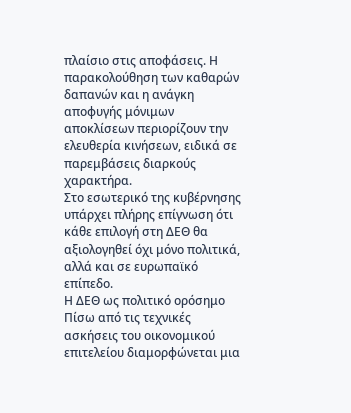πλαίσιο στις αποφάσεις. Η παρακολούθηση των καθαρών δαπανών και η ανάγκη αποφυγής μόνιμων αποκλίσεων περιορίζουν την ελευθερία κινήσεων, ειδικά σε παρεμβάσεις διαρκούς χαρακτήρα.
Στο εσωτερικό της κυβέρνησης υπάρχει πλήρης επίγνωση ότι κάθε επιλογή στη ΔΕΘ θα αξιολογηθεί όχι μόνο πολιτικά, αλλά και σε ευρωπαϊκό επίπεδο.
Η ΔΕΘ ως πολιτικό ορόσημο
Πίσω από τις τεχνικές ασκήσεις του οικονομικού επιτελείου διαμορφώνεται μια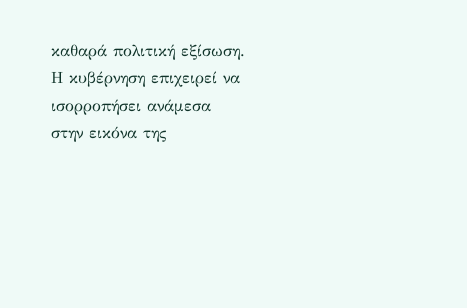καθαρά πολιτική εξίσωση. Η κυβέρνηση επιχειρεί να ισορροπήσει ανάμεσα στην εικόνα της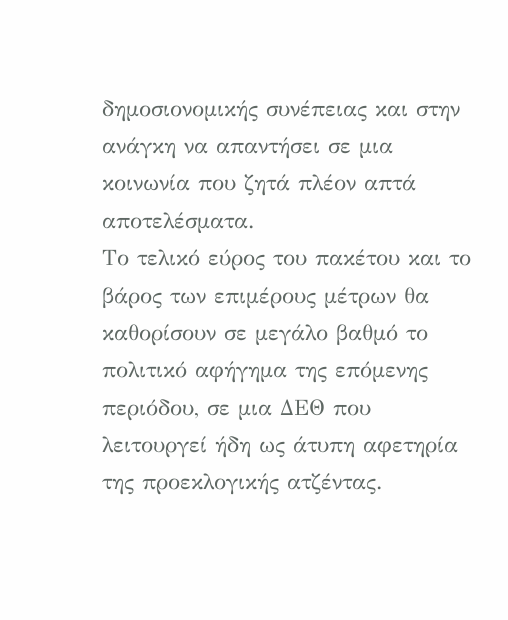δημοσιονομικής συνέπειας και στην ανάγκη να απαντήσει σε μια κοινωνία που ζητά πλέον απτά αποτελέσματα.
Το τελικό εύρος του πακέτου και το βάρος των επιμέρους μέτρων θα καθορίσουν σε μεγάλο βαθμό το πολιτικό αφήγημα της επόμενης περιόδου, σε μια ΔΕΘ που λειτουργεί ήδη ως άτυπη αφετηρία της προεκλογικής ατζέντας.